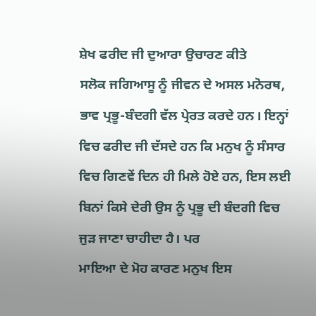ਸ਼ੇਖ ਫਰੀਦ ਜੀ ਦੁਆਰਾ ਉਚਾਰਣ ਕੀਤੇ
ਸਲੋਕ ਜਗਿਆਸੂ ਨੂੰ ਜੀਵਨ ਦੇ ਅਸਲ ਮਨੋਰਥ, ਭਾਵ ਪ੍ਰਭੂ-ਬੰਦਗੀ ਵੱਲ ਪ੍ਰੇਰਤ ਕਰਦੇ ਹਨ। ਇਨ੍ਹਾਂ ਵਿਚ ਫਰੀਦ ਜੀ ਦੱਸਦੇ ਹਨ ਕਿ ਮਨੁਖ ਨੂੰ ਸੰਸਾਰ ਵਿਚ ਗਿਣਵੇਂ ਦਿਨ ਹੀ ਮਿਲੇ ਹੋਏ ਹਨ, ਇਸ ਲਈ ਬਿਨਾਂ ਕਿਸੇ ਦੇਰੀ ਉਸ ਨੂੰ ਪ੍ਰਭੂ ਦੀ ਬੰਦਗੀ ਵਿਚ ਜੁੜ ਜਾਣਾ ਚਾਹੀਦਾ ਹੈ। ਪਰ
ਮਾਇਆ ਦੇ ਮੋਹ ਕਾਰਣ ਮਨੁਖ ਇਸ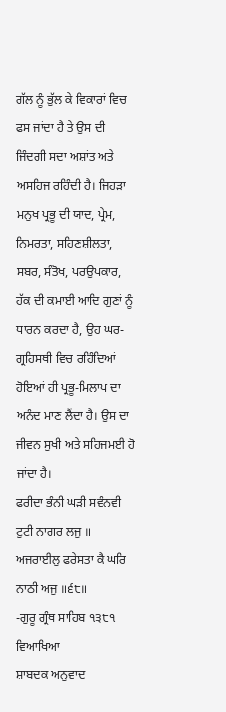ਗੱਲ ਨੂੰ ਭੁੱਲ ਕੇ ਵਿਕਾਰਾਂ ਵਿਚ ਫਸ ਜਾਂਦਾ ਹੈ ਤੇ ਉਸ ਦੀ ਜਿੰਦਗੀ ਸਦਾ ਅਸ਼ਾਂਤ ਅਤੇ ਅਸਹਿਜ ਰਹਿੰਦੀ ਹੈ। ਜਿਹੜਾ ਮਨੁਖ ਪ੍ਰਭੂ ਦੀ ਯਾਦ, ਪ੍ਰੇਮ, ਨਿਮਰਤਾ, ਸਹਿਣਸ਼ੀਲਤਾ, ਸਬਰ, ਸੰਤੋਖ, ਪਰਉਪਕਾਰ, ਹੱਕ ਦੀ ਕਮਾਈ ਆਦਿ ਗੁਣਾਂ ਨੂੰ ਧਾਰਨ ਕਰਦਾ ਹੈ, ਉਹ ਘਰ-ਗ੍ਰਹਿਸਥੀ ਵਿਚ ਰਹਿੰਦਿਆਂ ਹੋਇਆਂ ਹੀ ਪ੍ਰਭੂ-ਮਿਲਾਪ ਦਾ ਅਨੰਦ ਮਾਣ ਲੈਂਦਾ ਹੈ। ਉਸ ਦਾ ਜੀਵਨ ਸੁਖੀ ਅਤੇ ਸਹਿਜਮਈ ਹੋ ਜਾਂਦਾ ਹੈ।
ਫਰੀਦਾ ਭੰਨੀ ਘੜੀ ਸਵੰਨਵੀ ਟੁਟੀ ਨਾਗਰ ਲਜੁ ॥
ਅਜਰਾਈਲੁ ਫਰੇਸਤਾ ਕੈ ਘਰਿ ਨਾਠੀ ਅਜੁ ॥੬੮॥
-ਗੁਰੂ ਗ੍ਰੰਥ ਸਾਹਿਬ ੧੩੮੧
ਵਿਆਖਿਆ
ਸ਼ਾਬਦਕ ਅਨੁਵਾਦ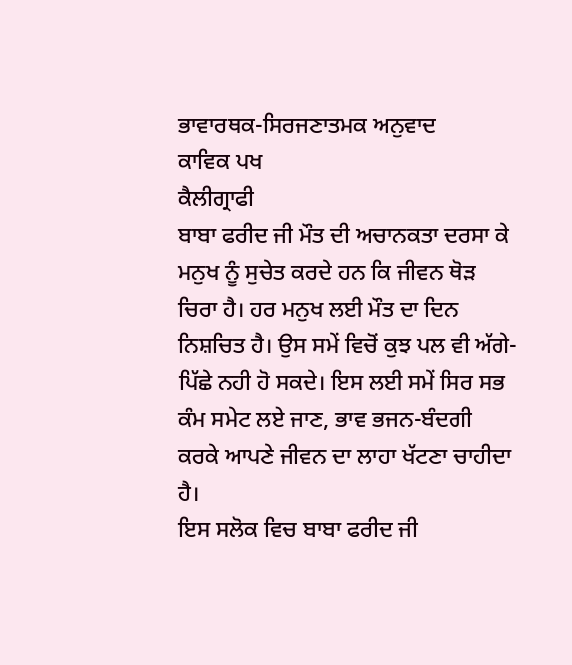ਭਾਵਾਰਥਕ-ਸਿਰਜਣਾਤਮਕ ਅਨੁਵਾਦ
ਕਾਵਿਕ ਪਖ
ਕੈਲੀਗ੍ਰਾਫੀ
ਬਾਬਾ ਫਰੀਦ ਜੀ ਮੌਤ ਦੀ ਅਚਾਨਕਤਾ ਦਰਸਾ ਕੇ ਮਨੁਖ ਨੂੰ ਸੁਚੇਤ ਕਰਦੇ ਹਨ ਕਿ ਜੀਵਨ ਥੋੜ ਚਿਰਾ ਹੈ। ਹਰ ਮਨੁਖ ਲਈ ਮੌਤ ਦਾ ਦਿਨ ਨਿਸ਼ਚਿਤ ਹੈ। ਉਸ ਸਮੇਂ ਵਿਚੋਂ ਕੁਝ ਪਲ ਵੀ ਅੱਗੇ-ਪਿੱਛੇ ਨਹੀ ਹੋ ਸਕਦੇ। ਇਸ ਲਈ ਸਮੇਂ ਸਿਰ ਸਭ ਕੰਮ ਸਮੇਟ ਲਏ ਜਾਣ, ਭਾਵ ਭਜਨ-ਬੰਦਗੀ ਕਰਕੇ ਆਪਣੇ ਜੀਵਨ ਦਾ ਲਾਹਾ ਖੱਟਣਾ ਚਾਹੀਦਾ ਹੈ।
ਇਸ ਸਲੋਕ ਵਿਚ ਬਾਬਾ ਫਰੀਦ ਜੀ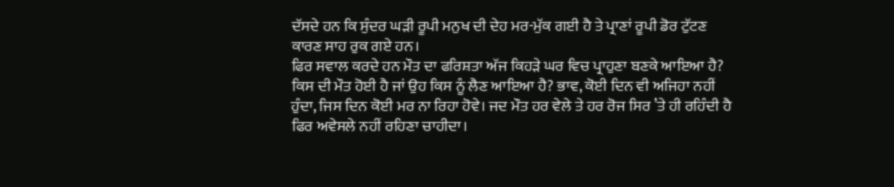ਦੱਸਦੇ ਹਨ ਕਿ ਸੁੰਦਰ ਘੜੀ ਰੂਪੀ ਮਨੁਖ ਦੀ ਦੇਹ ਮਰ-ਮੁੱਕ ਗਈ ਹੈ ਤੇ ਪ੍ਰਾਣਾਂ ਰੂਪੀ ਡੋਰ ਟੁੱਟਣ ਕਾਰਣ ਸਾਹ ਰੁਕ ਗਏ ਹਨ।
ਫਿਰ ਸਵਾਲ ਕਰਦੇ ਹਨ ਮੌਤ ਦਾ ਫਰਿਸ਼ਤਾ ਅੱਜ ਕਿਹੜੇ ਘਰ ਵਿਚ ਪ੍ਰਾਹੁਣਾ ਬਣਕੇ ਆਇਆ ਹੈ? ਕਿਸ ਦੀ ਮੌਤ ਹੋਈ ਹੈ ਜਾਂ ਉਹ ਕਿਸ ਨੂੰ ਲੈਣ ਆਇਆ ਹੈ? ਭਾਵ, ਕੋਈ ਦਿਨ ਵੀ ਅਜਿਹਾ ਨਹੀਂ ਹੁੰਦਾ, ਜਿਸ ਦਿਨ ਕੋਈ ਮਰ ਨਾ ਰਿਹਾ ਹੋਵੇ। ਜਦ ਮੌਤ ਹਰ ਵੇਲੇ ਤੇ ਹਰ ਰੋਜ ਸਿਰ ’ਤੇ ਹੀ ਰਹਿੰਦੀ ਹੈ ਫਿਰ ਅਵੇਸਲੇ ਨਹੀਂ ਰਹਿਣਾ ਚਾਹੀਦਾ।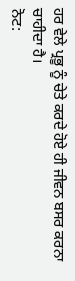ਹਰ ਵੇਲੇ ਪ੍ਰਭੂ ਨੂੰ ਚੇਤੇ ਕਰਦੇ ਹੋਏ ਹੀ ਜੀਵਨ ਬਸਰ ਕਰਨਾ ਚਾਹੀਦਾ ਹੈ।
ਨੋਟ: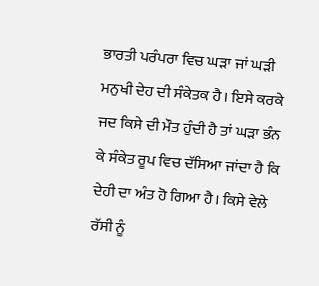ਭਾਰਤੀ ਪਰੰਪਰਾ ਵਿਚ ਘੜਾ ਜਾਂ ਘੜੀ ਮਨੁਖੀ ਦੇਹ ਦੀ ਸੰਕੇਤਕ ਹੈ। ਇਸੇ ਕਰਕੇ ਜਦ ਕਿਸੇ ਦੀ ਮੌਤ ਹੁੰਦੀ ਹੈ ਤਾਂ ਘੜਾ ਭੰਨ ਕੇ ਸੰਕੇਤ ਰੂਪ ਵਿਚ ਦੱਸਿਆ ਜਾਂਦਾ ਹੈ ਕਿ ਦੇਹੀ ਦਾ ਅੰਤ ਹੋ ਗਿਆ ਹੈ। ਕਿਸੇ ਵੇਲੇ ਰੱਸੀ ਨੂੰ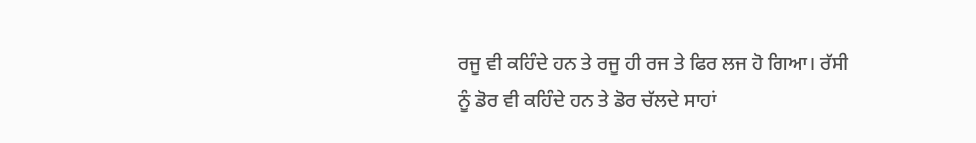ਰਜੂ ਵੀ ਕਹਿੰਦੇ ਹਨ ਤੇ ਰਜੂ ਹੀ ਰਜ ਤੇ ਫਿਰ ਲਜ ਹੋ ਗਿਆ। ਰੱਸੀ ਨੂੰ ਡੋਰ ਵੀ ਕਹਿੰਦੇ ਹਨ ਤੇ ਡੋਰ ਚੱਲਦੇ ਸਾਹਾਂ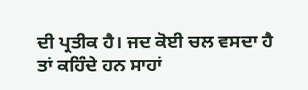ਦੀ ਪ੍ਰਤੀਕ ਹੈ। ਜਦ ਕੋਈ ਚਲ ਵਸਦਾ ਹੈ ਤਾਂ ਕਹਿੰਦੇ ਹਨ ਸਾਹਾਂ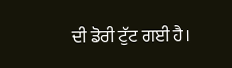ਦੀ ਡੋਰੀ ਟੁੱਟ ਗਈ ਹੈ।